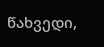წახვედი,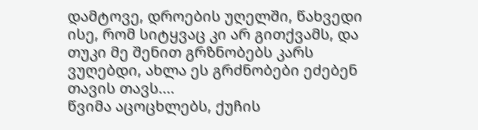დამტოვე, დროების უღელში, წახვედი ისე, რომ სიტყვაც კი არ გითქვამს, და თუკი მე შენით გრზნობებს კარს ვუღებდი, ახლა ეს გრძნობები ეძებენ თავის თავს....
წვიმა აცოცხლებს, ქუჩის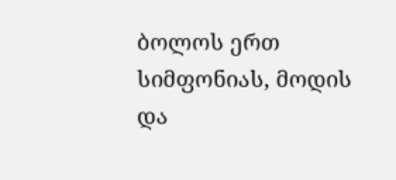ბოლოს ერთ სიმფონიას, მოდის და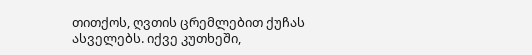თითქოს, ღვთის ცრემლებით ქუჩას ასველებს. იქვე კუთხეში,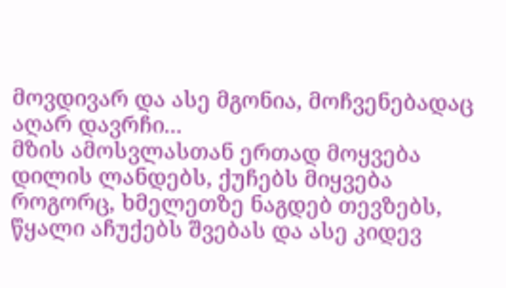მოვდივარ და ასე მგონია, მოჩვენებადაც აღარ დავრჩი...
მზის ამოსვლასთან ერთად მოყვება დილის ლანდებს, ქუჩებს მიყვება როგორც, ხმელეთზე ნაგდებ თევზებს, წყალი აჩუქებს შვებას და ასე კიდევ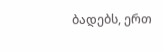ბადებს, ერთ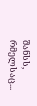შანსს, რმელსაც...